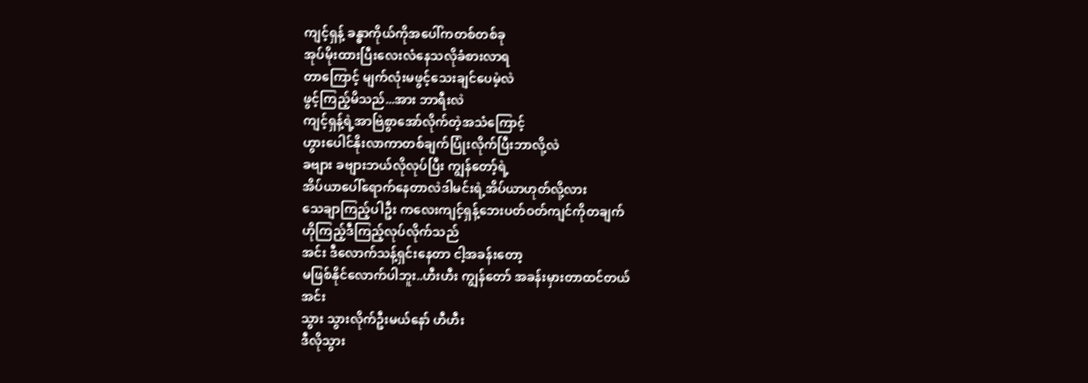ကျင့်ရှန့် ခန္ဓာကိုယ်ကိုအပေါ်ကတစ်တစ်ခု
အုပ်မိုးထားပြီးလေးလံနေသလိုခံစားလာရ
တာကြောင့် မျက်လုံးမဖွင့်သေးချင်ပေမဲ့လဲ
ဖွင့်ကြည့်မိသည်...အား ဘာရီးလဲ
ကျင့်ရှန့်ရဲ့အာဗြဲစွာအော်လိုက်တဲ့အသံကြောင့်
ဟွားပေါင်နိုးလာကာတစ်ချက်ပြုံးလိုက်ပြီးဘာလို့လဲ
ခဗျား ခဗျားဘယ်လိုလုပ်ပြီး ကျွန်တော့်ရဲ့
အိပ်ယာပေါ်ရောက်နေတာလဲဒါမင်းရဲ့အိပ်ယာဟုတ်လို့လား
သေချာကြည့်ပါဦး ကလေးကျင့်ရှန့်ဘေးပတ်ဝတ်ကျင်ကိုတချက်
ဟိုကြည့်ဒီကြည့်လုပ်လိုက်သည်
အင်း ဒီလောက်သန့်ရှင်းနေတာ ငါ့အခန်းတော့
မဖြစ်နိုင်လောက်ပါဘူး..ဟီးဟီး ကျွန်တော် အခန်းမှားတာထင်တယ်
အင်း
သွား သွားလိုက်ဦးမယ်နော် ဟီဟီး
ဒီလိုသွား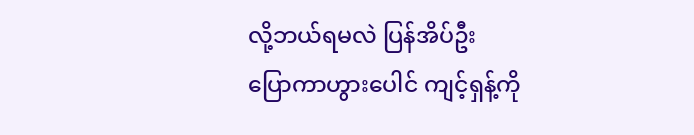လို့ဘယ်ရမလဲ ပြန်အိပ်ဦး
ပြောကာဟွားပေါင် ကျင့်ရှန့်ကို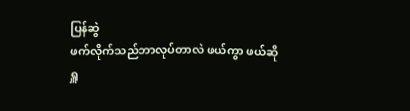ပြန်ဆွဲ
ဖက်လိုက်သည်ဘာလုပ်တာလဲ ဖယ်ကွာ ဖယ်ဆို
ရှူ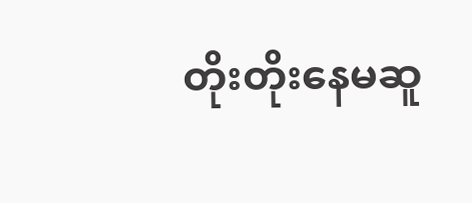တိုးတိုးနေမဆူ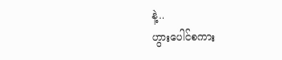နဲ့..
ဟွားပေါင်စကား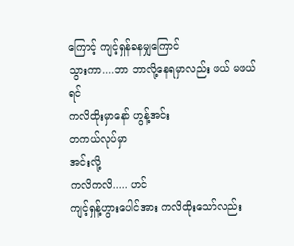ကြောင့် ကျင့်ရှန်ခနမျှကြောင်
သွားကာ....ဘာ ဘာလို့နေရမှာလည်း ဖယ် မဖယ်ရင်
ကလိထိုးမှာနော် ဟွန့်အင်း
တကယ်လုပ်မှာ
အင်းလို့
ကလိကလိ..... ဟင်
ကျင့်ရှန့်ဟွားပေါင်အား ကလိထိုးသော်လည်း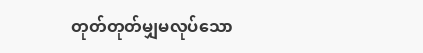တုတ်တုတ်မျှမလုပ်သော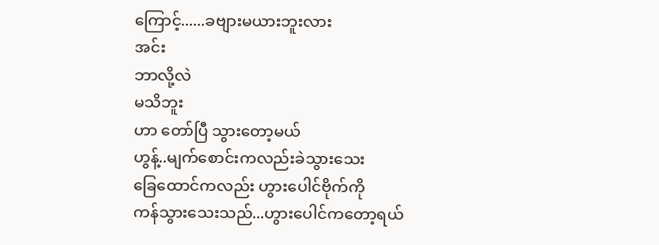ကြောင့်......ခဗျားမယားဘူးလား
အင်း
ဘာလို့လဲ
မသိဘူး
ဟာ တော်ပြီ သွားတော့မယ်
ဟွန့်..မျက်စောင်းကလည်းခဲသွားသေး
ခြေထောင်ကလည်း ဟွားပေါင်ဗိုက်ကို
ကန်သွားသေးသည်...ဟွားပေါင်ကတော့ရယ်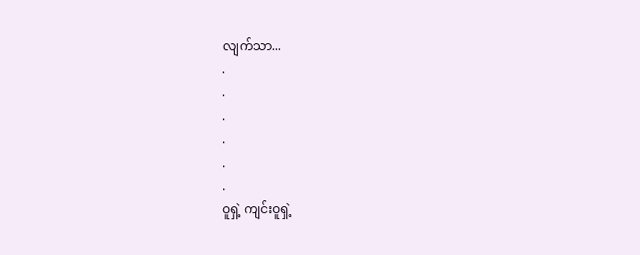လျက်သာ...
.
.
.
.
.
.
ဝူရှဲ့ ကျင်းဝူရှဲ့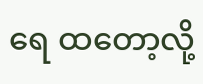ရေ ထတော့လို့